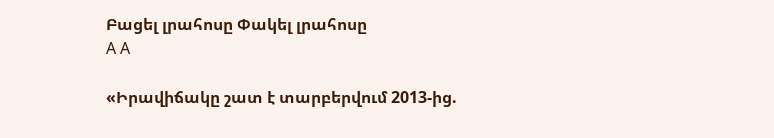Բացել լրահոսը Փակել լրահոսը
A A

«Իրավիճակը շատ է տարբերվում 2013-ից.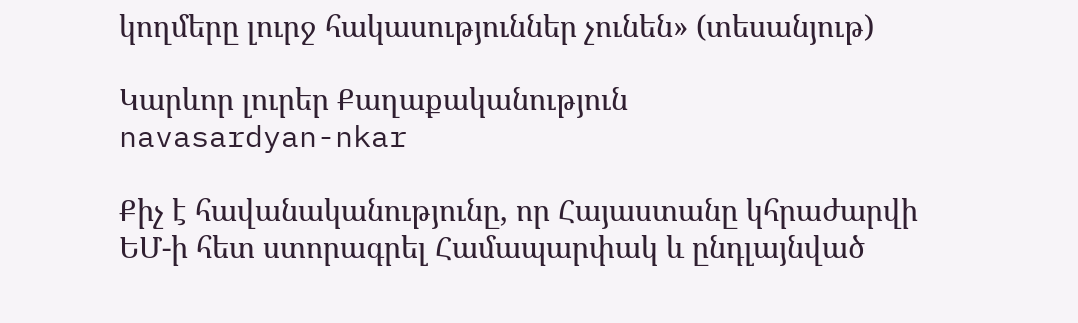կողմերը լուրջ հակասություններ չունեն» (տեսանյութ)

Կարևոր լուրեր Քաղաքականություն
navasardyan-nkar

Քիչ է հավանականությունը, որ Հայաստանը կհրաժարվի ԵՄ-ի հետ ստորագրել Համապարփակ և ընդլայնված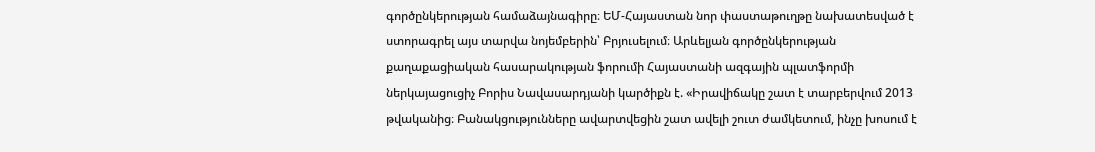գործընկերության համաձայնագիրը։ ԵՄ-Հայաստան նոր փաստաթուղթը նախատեսված է ստորագրել այս տարվա նոյեմբերին՝ Բրյուսելում։ Արևելյան գործընկերության քաղաքացիական հասարակության ֆորումի Հայաստանի ազգային պլատֆորմի ներկայացուցիչ Բորիս Նավասարդյանի կարծիքն է. «Իրավիճակը շատ է տարբերվում 2013 թվականից։ Բանակցությունները ավարտվեցին շատ ավելի շուտ ժամկետում, ինչը խոսում է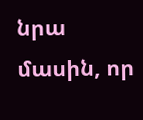նրա մասին, որ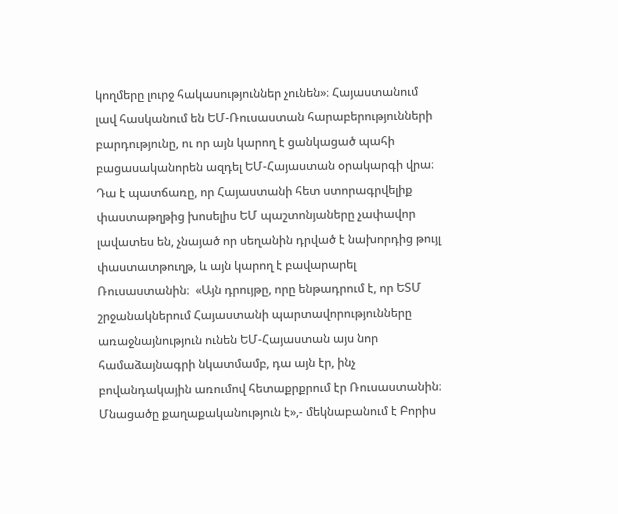կողմերը լուրջ հակասություններ չունեն»։ Հայաստանում լավ հասկանում են ԵՄ-Ռուսաստան հարաբերությունների բարդությունը, ու որ այն կարող է ցանկացած պահի բացասականորեն ազդել ԵՄ-Հայաստան օրակարգի վրա։  Դա է պատճառը, որ Հայաստանի հետ ստորագրվելիք փաստաթղթից խոսելիս ԵՄ պաշտոնյաները չափավոր լավատես են, չնայած որ սեղանին դրված է նախորդից թույլ փաստատթուղթ, և այն կարող է բավարարել Ռուսաստանին։  «Այն դրույթը, որը ենթադրում է, որ ԵՏՄ շրջանակներում Հայաստանի պարտավորությունները առաջնայնություն ունեն ԵՄ-Հայաստան այս նոր համաձայնագրի նկատմամբ, դա այն էր, ինչ բովանդակային առումով հետաքրքրում էր Ռուսաստանին։ Մնացածը քաղաքականություն է»,- մեկնաբանում է Բորիս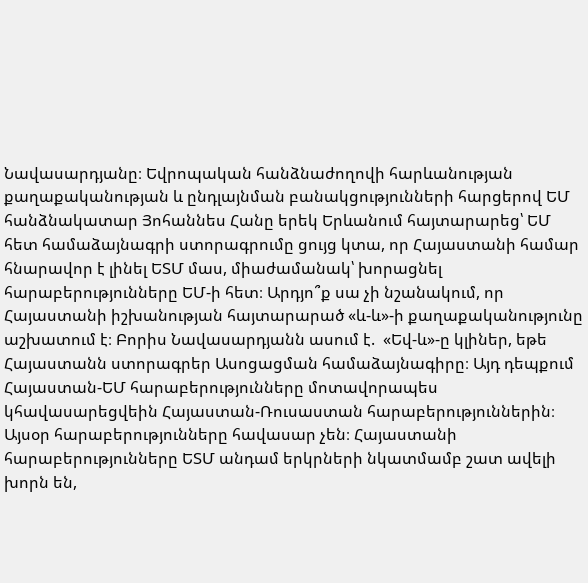Նավասարդյանը։ Եվրոպական հանձնաժողովի հարևանության քաղաքականության և ընդլայնման բանակցությունների հարցերով ԵՄ հանձնակատար Յոհաննես Հանը երեկ Երևանում հայտարարեց՝ ԵՄ հետ համաձայնագրի ստորագրումը ցույց կտա, որ Հայաստանի համար հնարավոր է լինել ԵՏՄ մաս, միաժամանակ՝ խորացնել հարաբերությունները ԵՄ-ի հետ։ Արդյո՞ք սա չի նշանակում, որ Հայաստանի իշխանության հայտարարած «և-և»-ի քաղաքականությունը աշխատում է։ Բորիս Նավասարդյանն ասում է.  «Եվ-և»-ը կլիներ, եթե Հայաստանն ստորագրեր Ասոցացման համաձայնագիրը։ Այդ դեպքում Հայաստան-ԵՄ հարաբերությունները մոտավորապես կհավասարեցվեին Հայաստան-Ռուսաստան հարաբերություններին։ Այսօր հարաբերությունները հավասար չեն։ Հայաստանի հարաբերությունները ԵՏՄ անդամ երկրների նկատմամբ շատ ավելի խորն են,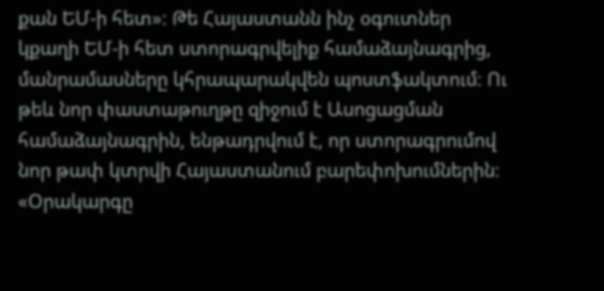քան ԵՄ-ի հետ»։ Թե Հայաստանն ինչ օգուտներ կքաղի ԵՄ-ի հետ ստորագրվելիք համաձայնագրից, մանրամասները կհրապարակվեն պոստֆակտում։ Ու թեև նոր փաստաթուղթը զիջում է Ասոցացման համաձայնագրին, ենթադրվում է, որ ստորագրումով նոր թափ կտրվի Հայաստանում բարեփոխումներին։ «Օրակարգը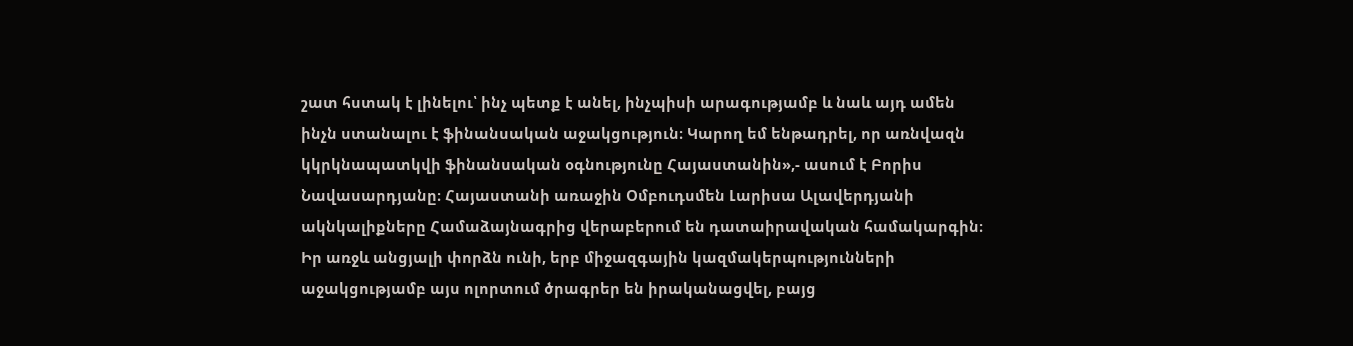շատ հստակ է լինելու՝ ինչ պետք է անել, ինչպիսի արագությամբ և նաև այդ ամեն ինչն ստանալու է ֆինանսական աջակցություն։ Կարող եմ ենթադրել, որ առնվազն կկրկնապատկվի ֆինանսական օգնությունը Հայաստանին»,- ասում է Բորիս Նավասարդյանը։ Հայաստանի առաջին Օմբուդսմեն Լարիսա Ալավերդյանի ակնկալիքները Համաձայնագրից վերաբերում են դատաիրավական համակարգին։ Իր առջև անցյալի փորձն ունի, երբ միջազգային կազմակերպությունների աջակցությամբ այս ոլորտում ծրագրեր են իրականացվել, բայց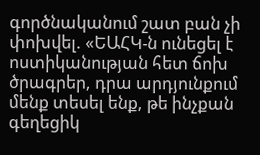գործնականում շատ բան չի փոխվել. «ԵԱՀԿ-ն ունեցել է ոստիկանության հետ ճոխ ծրագրեր, դրա արդյունքում մենք տեսել ենք, թե ինչքան գեղեցիկ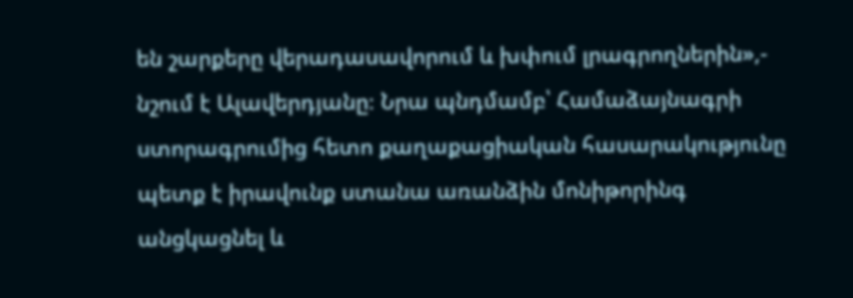են շարքերը վերադասավորում և խփում լրագրողներին»,- նշում է Ալավերդյանը։ Նրա պնդմամբ՝ Համաձայնագրի ստորագրումից հետո քաղաքացիական հասարակությունը պետք է իրավունք ստանա առանձին մոնիթորինգ անցկացնել և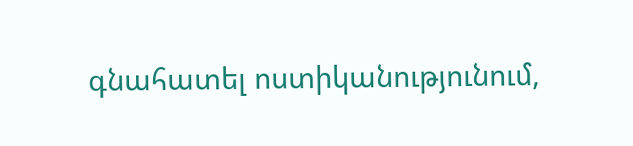գնահատել ոստիկանությունում,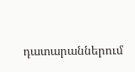դատարաններում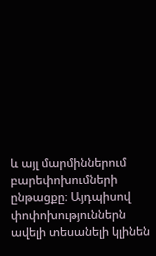և այլ մարմիններում բարեփոխումների ընթացքը։ Այդպիսով փոփոխություններն ավելի տեսանելի կլինեն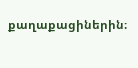քաղաքացիներին։